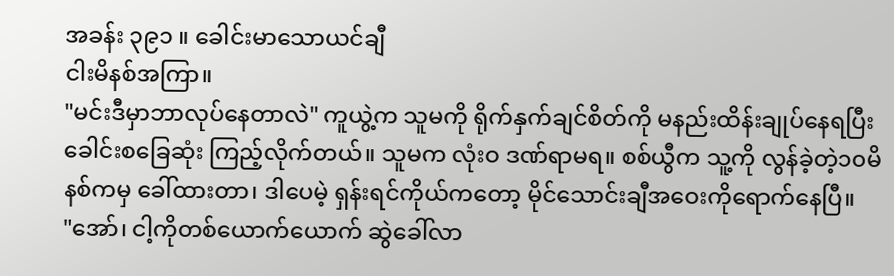အခန်း ၃၉၁ ။ ခေါင်းမာသောယင်ချီ
ငါးမိနစ်အကြာ။
"မင်းဒီမှာဘာလုပ်နေတာလဲ" ကူယွဲ့က သူမကို ရိုက်နှက်ချင်စိတ်ကို မနည်းထိန်းချုပ်နေရပြီး ခေါင်းစခြေဆုံး ကြည့်လိုက်တယ်။ သူမက လုံးဝ ဒဏ်ရာမရ။ စစ်ယွီက သူ့ကို လွန်ခဲ့တဲ့၁၀မိနစ်ကမှ ခေါ်ထားတာ၊ ဒါပေမဲ့ ရှန်းရင်ကိုယ်ကတော့ မိုင်သောင်းချီအဝေးကိုရောက်နေပြီ။
"အော်၊ ငါ့ကိုတစ်ယောက်ယောက် ဆွဲခေါ်လာ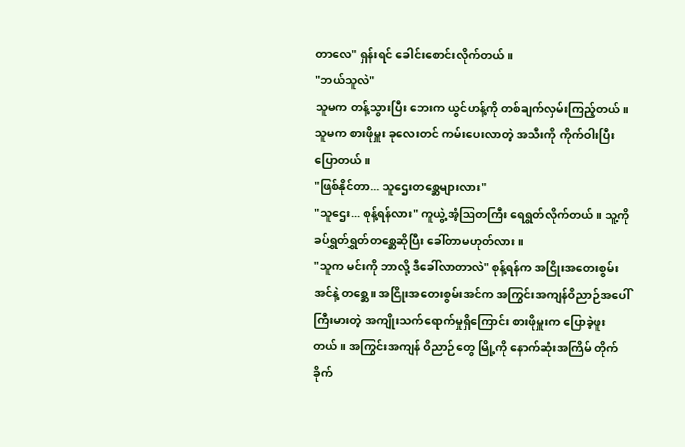တာလေ" ရှန်းရင် ခေါင်းစောင်းလိုက်တယ်။
"ဘယ်သူလဲ"
သူမက တန့်သွားပြီး ဘေးက ယွင်ဟန့်ကို တစ်ချက်လှမ်းကြည့်တယ်။ သူမက စားဖိုမှူး ခုလေးတင် ကမ်းပေးလာတဲ့ အသီးကို ကိုက်ဝါးပြီး ပြောတယ်။
"ဖြစ်နိုင်တာ... သူဌေးတစ္ဆေများလား"
"သူဌေး... စုန့်ရန်လား" ကူယွဲ့ အံ့ဩတကြီး ရေရွတ်လိုက်တယ်။ သူ့ကို ခပ်ရွှတ်ရွှတ်တစ္ဆေဆိုပြီး ခေါ်တာမဟုတ်လား။
"သူက မင်းကို ဘာလို့ ဒီခေါ်လာတာလဲ" စုန့်ရန်က အငြိုးအတေးစွမ်းအင်နဲ့ တစ္ဆေ။ အငြိုးအတေးစွမ်းအင်က အကြွင်းအကျန်ဝိညာဉ်အပေါ် ကြီးမားတဲ့ အကျိုးသက်ရောက်မှုရှိကြောင်း စားဖိုမှူးက ပြောခဲ့ဖူးတယ်။ အကြွင်းအကျန် ဝိညာဉ်တွေ မြို့ကို နောက်ဆုံးအကြိမ် တိုက်ခိုက်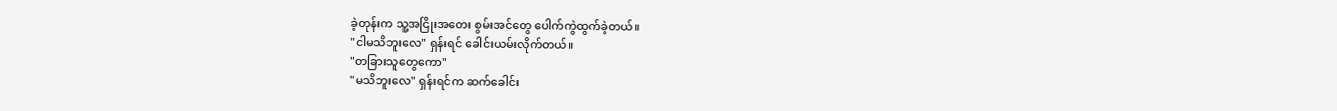ခဲ့တုန်းက သူ့အငြိုးအတေး စွမ်းအင်တွေ ပေါက်ကွဲထွက်ခဲ့တယ်။
"ငါမသိဘူးလေ" ရှန်းရင် ခေါင်းယမ်းလိုက်တယ်။
"တခြားသူတွေကော"
"မသိဘူးလေ" ရှန်းရင်က ဆက်ခေါင်း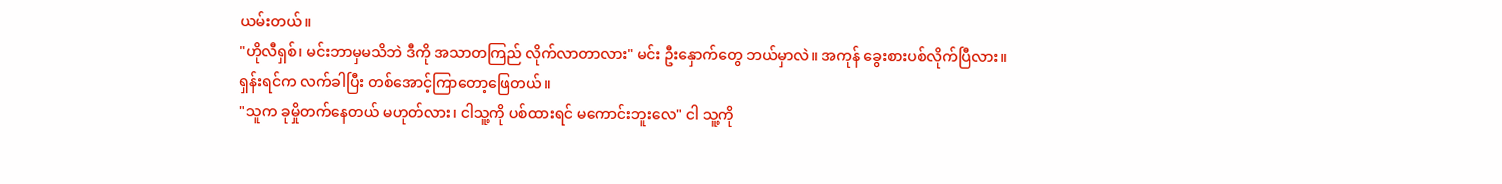ယမ်းတယ်။
"ဟိုလီရှစ်၊ မင်းဘာမှမသိဘဲ ဒီကို အသာတကြည် လိုက်လာတာလား" မင်း ဦးနှောက်တွေ ဘယ်မှာလဲ။ အကုန် ခွေးစားပစ်လိုက်ပြီလား။
ရှန်းရင်က လက်ခါပြီး တစ်အောင့်ကြာတော့ဖြေတယ်။
"သူက ခုမှိုတက်နေတယ် မဟုတ်လား၊ ငါသူ့ကို ပစ်ထားရင် မကောင်းဘူးလေ" ငါ သူ့ကို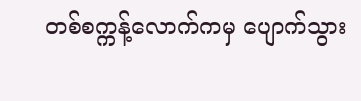တစ်စက္ကန့်လောက်ကမှ ပျောက်သွား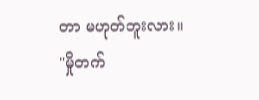တာ မဟုတ်ဘူးလား။
"မှိုတက်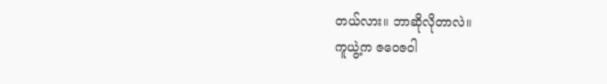တယ်လား။ ဘာဆိုလိုတာလဲ။
ကူယွဲ့က ဇဝေဇဝါ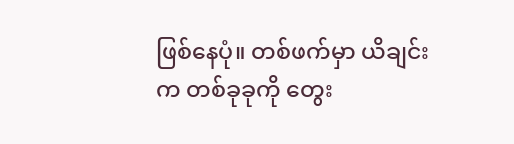ဖြစ်နေပုံ။ တစ်ဖက်မှာ ယိချင်းက တစ်ခုခုကို တွေး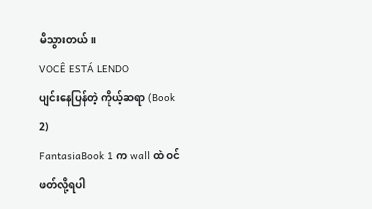မိသွားတယ်။
VOCÊ ESTÁ LENDO
ပျင်းနေပြန်တဲ့ ကိုယ့်ဆရာ (Book 2)
FantasiaBook 1 က wall ထဲ ဝင်ဖတ်လို့ရပါ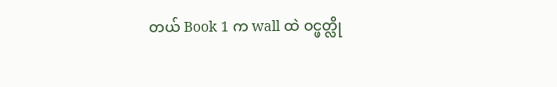တယ် Book 1 က wall ထဲ ဝင္ဖတ္လို